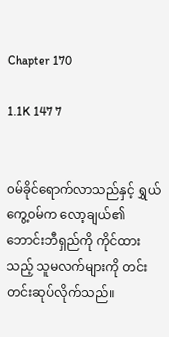Chapter 170

1.1K 147 7


၀မ်ခိုင်ရောက်လာသည်နှင့် ရွှယ်ကွေ့၀မ်က လော့ချယ်၏ဘောင်းဘီရှည်ကို ကိုင်ထားသည့် သူမလက်များကို တင်းတင်းဆုပ်လိုက်သည်။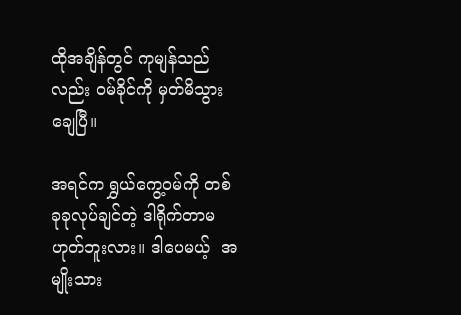ထိုအချိန်တွင် ကုမျန်သည်လည်း ၀မ်ခိုင်ကို မှတ်မိသွားချေပြီ။

အရင်က ရွှယ်ကွေ့၀မ်ကို တစ်ခုခုလုပ်ချင်တဲ့ ဒါရိုက်တာမဟုတ်ဘူးလား။ ဒါပေမယ့်  အမျိုးသား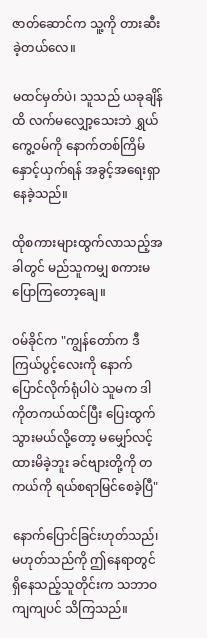ဇာတ်ဆောင်က သူ့ကို တားဆီးခဲ့တယ်လေ။

မထင်မှတ်ပဲ၊ သူသည် ယခုချိန်ထိ လက်မလျှော့သေးဘဲ ရွှယ်ကွေ့၀မ်ကို နောက်တစ်ကြိမ်နှောင့်ယှက်ရန် အခွင့်အရေးရှာနေခဲ့သည်။

ထိုစကားများထွက်လာသည့်အခါတွင် မည်သူကမျှ စကားမပြောကြတော့ချေ။

၀မ်ခိုင်က "ကျွန်တော်က ဒီကြယ်ပွင့်လေးကို နောက်ပြောင်လိုက်ရုံပါပဲ သူမက ဒါကိုတကယ်ထင်ပြီး ပြေးထွက်သွားမယ်လို့တော့ မမျှော်လင့်ထားမိခဲ့ဘူး ခင်ဗျားတို့ကို တကယ်ကို ရယ်စရာမြင်စေခဲ့ပြီ"

နောက်ပြောင်ခြင်းဟုတ်သည်၊ မဟုတ်သည်ကို ဤနေရာတွင် ရှိနေသည့်သူတိုင်းက သဘာဝကျကျပင် သိကြသည်။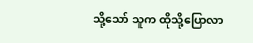သို့သော် သူက ထိုသို့ပြောလာ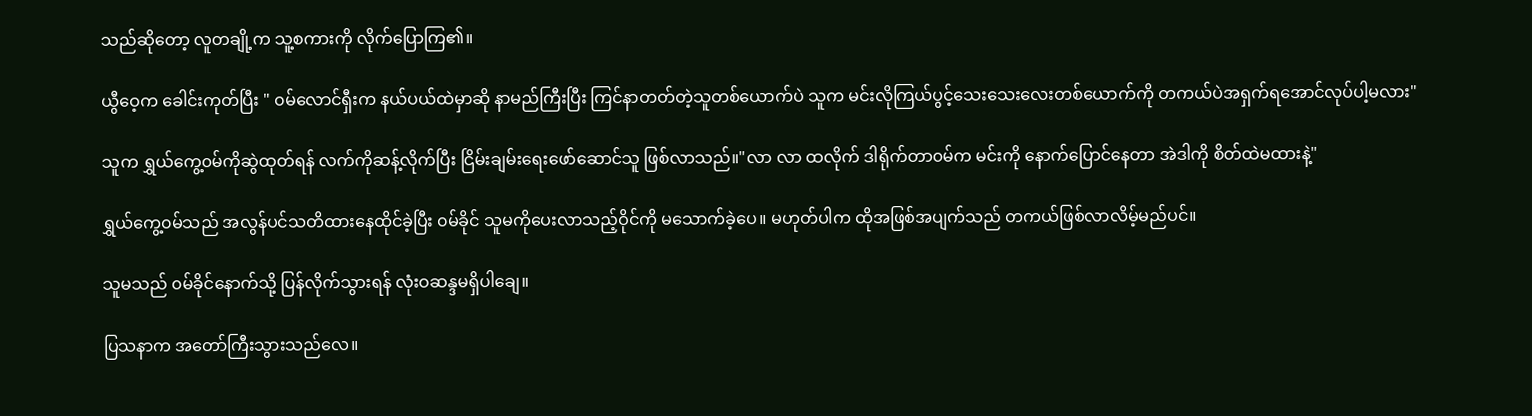သည်ဆို‌တော့ လူတချို့က သူ့စကားကို လိုက်ပြောကြ၏။

ယွီဝေ့က ခေါင်းကုတ်ပြီး " ၀မ်လောင်ရှီးက နယ်ပယ်ထဲမှာဆို နာမည်ကြီးပြီး ကြင်နာတတ်တဲ့သူတစ်ယောက်ပဲ သူက မင်းလိုကြယ်ပွင့်သေးသေးလေးတစ်ယောက်ကို တကယ်ပဲအရှက်ရအောင်လုပ်ပါ့မလား"

သူက ရွှယ်ကွေ့၀မ်ကိုဆွဲထုတ်ရန် လက်ကိုဆန့်လိုက်ပြီး ငြိမ်းချမ်းရေးဖော်ဆောင်သူ ဖြစ်လာသည်။"လာ လာ ထလိုက် ဒါရိုက်တာ၀မ်က မင်းကို နောက်ပြောင်နေတာ အဲဒါကို စိတ်ထဲမထားနဲ့"

ရွှယ်ကွေ့၀မ်သည် အလွန်ပင်သတိထားနေထိုင်ခဲ့ပြီး ၀မ်ခိုင် သူမကိုပေးလာသည့်ဝိုင်ကို မသောက်ခဲ့ပေ။ မဟုတ်ပါက ထိုအဖြစ်အပျက်သည် တကယ်ဖြစ်လာလိမ့်မည်ပင်။

သူမသည် ၀မ်ခိုင်နောက်သို့ ပြန်လိုက်သွားရန် လုံးဝဆန္ဒမရှိပါချေ။

ပြသနာက အတော်ကြီးသွားသည်လေ။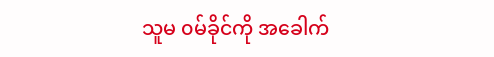သူမ ၀မ်ခိုင်ကို အခေါက်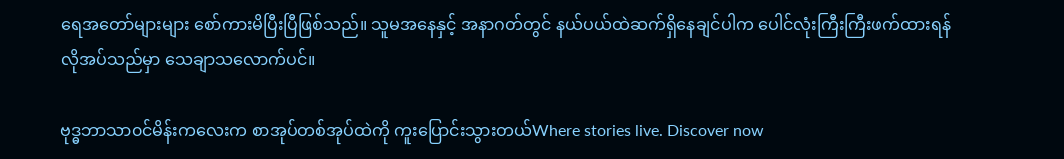ရေအတော်များများ စော်ကားမိပြီးပြီဖြစ်သည်။ သူမအနေနှင့် အနာဂတ်တွင် နယ်ပယ်ထဲဆက်ရှိနေချင်ပါက ပေါင်လုံးကြီးကြီးဖက်ထားရန် လိုအပ်သည်မှာ သေချာသလောက်ပင်။

ဗုဒ္ဓဘာသာ၀င်မိန်းကလေးက စာအုပ်တစ်အုပ်ထဲကို ကူးပြောင်းသွားတယ်Where stories live. Discover now